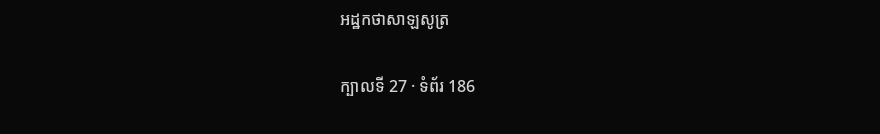អដ្ឋកថាសាឡសូត្រ

ក្បាលទី 27 · ទំព័រ 186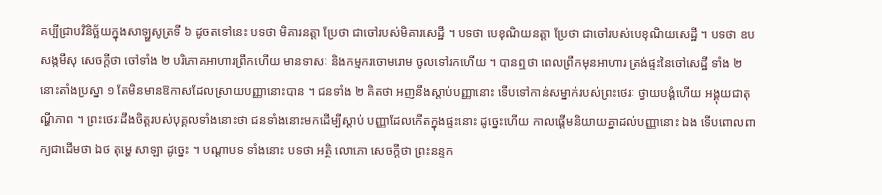គប្បីជ្រាបវិនិច្ឆ័យក្នុងសាឡ្ហសូត្រទី ៦ ដូចតទៅនេះ បទថា មិគារនត្តា ប្រែថា ជាចៅរបស់មិគារសេដ្ឋី ។ បទថា បេខុណិយនត្តា ប្រែថា ជាចៅរបស់បេខុណិយសេដ្ឋី ។ បទថា ឧបសង្កមឹសុ សេចក្តីថា ចៅទាំង ២ បរិភោគអាហារព្រឹកហើយ មានទាសៈ និងកម្មករចោមរោម ចូលទៅរកហើយ ។ បានឮថា ពេលព្រឹកមុនអាហារ ត្រង់ផ្ទះនៃចៅសេដ្ឋី ទាំង ២ នោះតាំងប្រស្នា ១ តែមិនមានឱកាសដែលស្រាយបញ្ញានោះបាន ។ ជនទាំង ២ គិតថា អញនឹងស្តាប់បញ្ញានោះ ទើបទៅកាន់សម្នាក់របស់ព្រះថេរៈ ថ្វាយបង្គំហើយ អង្គុយជាតុណ្ហីភាព ។ ព្រះថេរៈដឹងចិត្តរបស់បុគ្គលទាំងនោះថា ជនទាំងនោះមកដើម្បីស្តាប់ បញ្ញាដែលកើតក្នុងផ្ទះនោះ ដូច្នេះហើយ កាលផ្តើមនិយាយគ្នាដល់បញ្ញានោះ ឯង ទើបពោលពាក្យជាដើមថា ឯថ តុម្ហេ សាឡា ដូច្នេះ ។ បណ្តាបទ ទាំងនោះ បទថា អត្ថិ លោភោ សេចក្តីថា ព្រះនន្ទក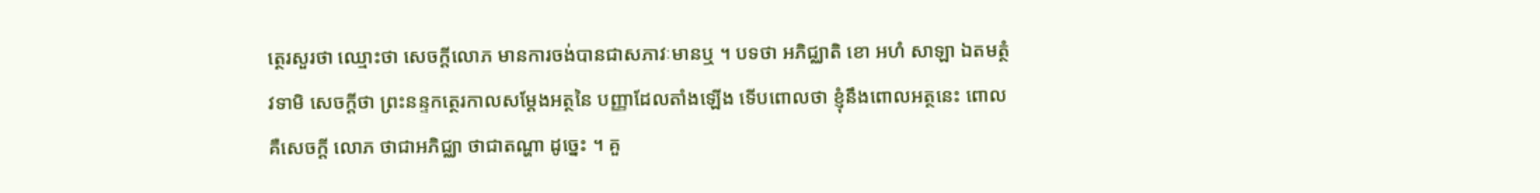ត្ថេរសួរថា ឈ្មោះថា សេចក្តីលោភ មានការចង់បានជាសភាវៈមានឬ ។ បទថា អភិជ្ឈាតិ ខោ អហំ សាឡា ឯតមត្ថំ វទាមិ សេចក្តីថា ព្រះនន្ទកត្ថេរកាលសម្តែងអត្ថនៃ បញ្ញាដែលតាំងឡើង ទើបពោលថា ខ្ញុំនឹងពោលអត្ថនេះ ពោល គឺសេចក្តី លោភ ថាជាអភិជ្ឈា ថាជាតណ្ហា ដូច្នេះ ។ គួ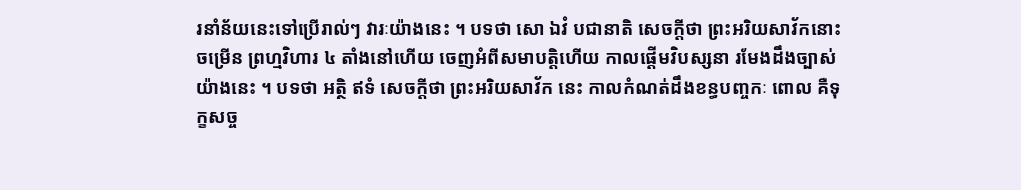រនាំន័យនេះទៅប្រើរាល់ៗ វារៈយ៉ាងនេះ ។ បទថា សោ ឯវំ បជានាតិ សេចក្តីថា ព្រះអរិយសាវ័កនោះចម្រើន ព្រហ្មវិហារ ៤ តាំងនៅហើយ ចេញអំពីសមាបត្តិហើយ កាលផ្តើមវិបស្សនា រមែងដឹងច្បាស់យ៉ាងនេះ ។ បទថា អត្ថិ ឥទំ សេចក្តីថា ព្រះអរិយសាវ័ក នេះ កាលកំណត់ដឹងខន្ធបញ្ចកៈ ពោល គឺទុក្ខសច្ច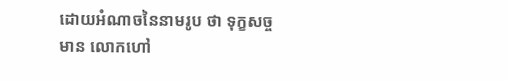ដោយអំណាចនៃនាមរូប ថា ទុក្ខសច្ចមាន លោកហៅ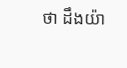ថា ដឹងយ៉ា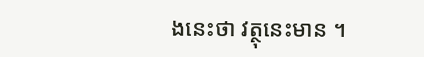ងនេះថា វត្ថុនេះមាន ។